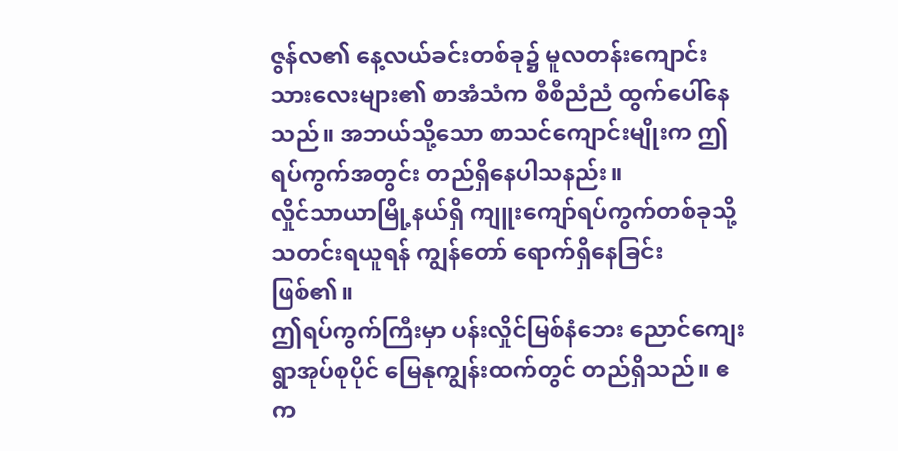ဇွန်လ၏ နေ့လယ်ခင်းတစ်ခု၌ မူလတန်းကျောင်းသားလေးများ၏ စာအံသံက စီစီညံညံ ထွက်ပေါ်နေသည်။ အဘယ်သို့သော စာသင်ကျောင်းမျိုးက ဤရပ်ကွက်အတွင်း တည်ရှိနေပါသနည်း။
လှိုင်သာယာမြို့နယ်ရှိ ကျူးကျော်ရပ်ကွက်တစ်ခုသို့ သတင်းရယူရန် ကျွန်တော် ရောက်ရှိနေခြင်း ဖြစ်၏။
ဤရပ်ကွက်ကြီးမှာ ပန်းလှိုင်မြစ်နံဘေး ညောင်ကျေးရွာအုပ်စုပိုင် မြေနုကျွန်းထက်တွင် တည်ရှိသည်။ ဧက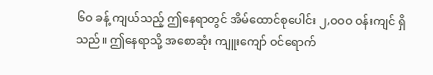၆ဝ ခန့် ကျယ်သည့် ဤနေရာတွင် အိမ်ထောင်စုပေါင်း ၂,ဝဝဝ ဝန်းကျင် ရှိသည်။ ဤနေရာသို့ အစောဆုံး ကျူးကျော် ဝင်ရောက်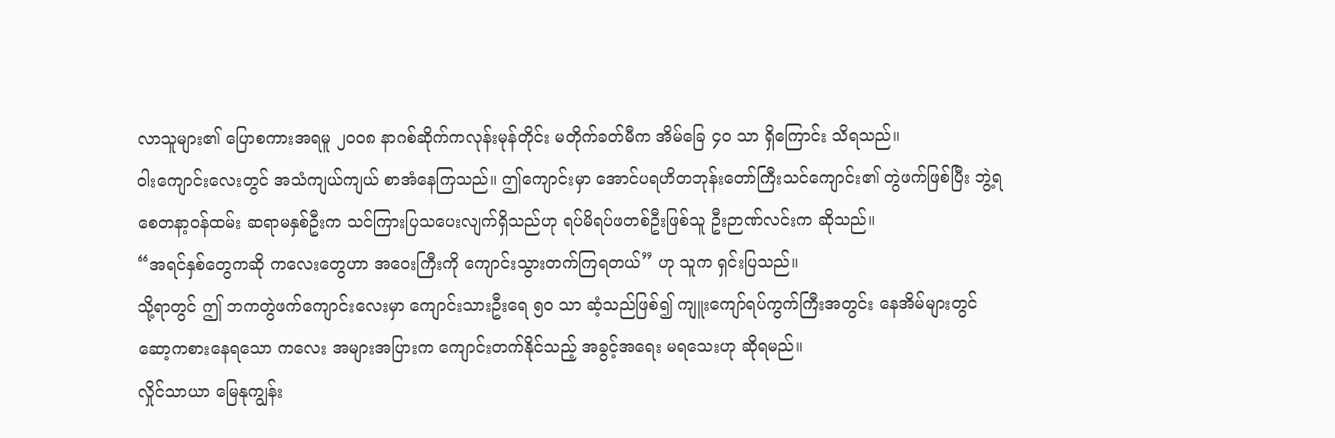လာသူများ၏ ပြောစကားအရမူ ၂ဝဝ၈ နာဂစ်ဆိုက်ကလုန်းမုန်တိုင်း မတိုက်ခတ်မီက အိမ်ခြေ ၄ဝ သာ ရှိကြောင်း သိရသည်။
ဝါးကျောင်းလေးတွင် အသံကျယ်ကျယ် စာအံနေကြသည်။ ဤကျောင်းမှာ အောင်ပရဟိတဘုန်းတော်ကြီးသင်ကျောင်း၏ တွဲဖက်ဖြစ်ပြီး ဘွဲ့ရ စေတနာ့ဝန်ထမ်း ဆရာမနှစ်ဦးက သင်ကြားပြသပေးလျက်ရှိသည်ဟု ရပ်မိရပ်ဖတစ်ဦးဖြစ်သူ ဦးဉာဏ်လင်းက ဆိုသည်။
“အရင်နှစ်တွေကဆို ကလေးတွေဟာ အဝေးကြီးကို ကျောင်းသွားတက်ကြရတယ်” ဟု သူက ရှင်းပြသည်။
သို့ရာတွင် ဤ ဘကတွဲဖက်ကျောင်းလေးမှာ ကျောင်းသားဦးရေ ၅ဝ သာ ဆံ့သည်ဖြစ်၍ ကျူးကျော်ရပ်ကွက်ကြီးအတွင်း နေအိမ်များတွင် ဆော့ကစားနေရသော ကလေး အများအပြားက ကျောင်းတက်နိုင်သည့် အခွင့်အရေး မရသေးဟု ဆိုရမည်။
လှိုင်သာယာ မြေနုကျွန်း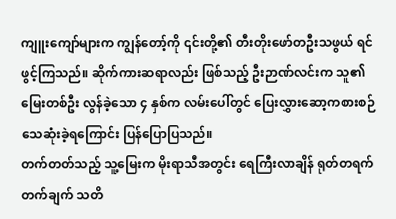ကျူးကျော်များက ကျွန်တော့်ကို ၎င်းတို့၏ တီးတိုးဖော်တဦးသဖွယ် ရင်ဖွင့်ကြသည်။ ဆိုက်ကားဆရာလည်း ဖြစ်သည့် ဦးဉာဏ်လင်းက သူ၏ မြေးတစ်ဦး လွန်ခဲ့သော ၄ နှစ်က လမ်းပေါ်တွင် ပြေးလွှားဆော့ကစားစဉ် သေဆုံးခဲ့ရကြောင်း ပြန်ပြောပြသည်။
တက်တတ်သည့် သူ့မြေးက မိုးရာသီအတွင်း ရေကြီးလာချိန် ရုတ်တရက် တက်ချက် သတိ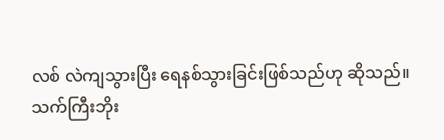လစ် လဲကျသွားပြီး ရေနစ်သွားခြင်းဖြစ်သည်ဟု ဆိုသည်။
သက်ကြီးဘိုး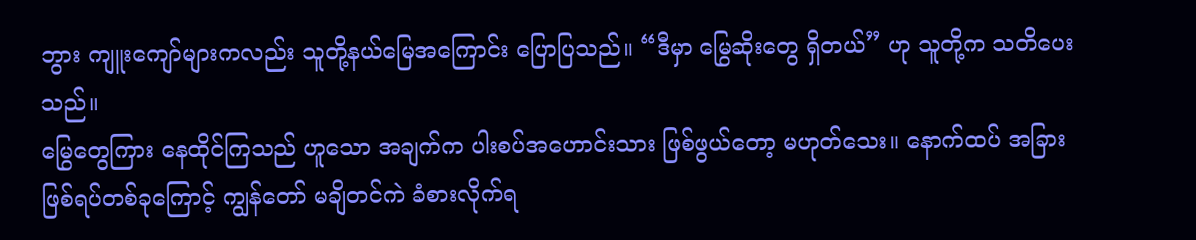ဘွား ကျူးကျော်များကလည်း သူတို့နယ်မြေအကြောင်း ပြောပြသည်။ “ဒီမှာ မြွေဆိုးတွေ ရှိတယ်” ဟု သူတို့က သတိပေးသည်။
မြွေတွေကြား နေထိုင်ကြသည် ဟူသော အချက်က ပါးစပ်အဟောင်းသား ဖြစ်ဖွယ်တော့ မဟုတ်သေး။ နောက်ထပ် အခြားဖြစ်ရပ်တစ်ခုကြောင့် ကျွန်တော် မချိတင်ကဲ ခံစားလိုက်ရ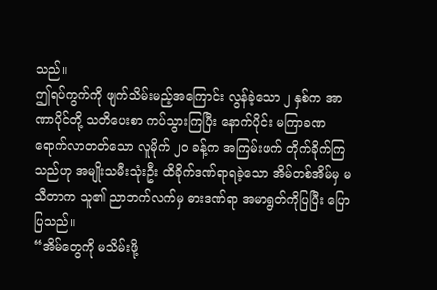သည်။
ဤရပ်ကွက်ကို ဖျက်သိမ်းမည့်အကြောင်း လွန်ခဲ့သော ၂ နှစ်က အာဏာပိုင်တို့ သတိပေးစာ ကပ်သွားကြပြီး နောက်ပိုင်း မကြာခဏ ရောက်လာတတ်သော လူမိုက် ၂ဝ ခန့်က အကြမ်းဖက် တိုက်ခိုက်ကြသည်ဟု အမျိုးသမီးသုံးဦး ထိခိုက်ဒဏ်ရာရခဲ့သော အိမ်တစ်အိမ်မှ မသီတာက သူ၏ ညာဘက်လက်မှ ဓားဒဏ်ရာ အမာရွတ်ကိုပြပြီး ပြောပြသည်။
“အိမ်တွေကို မသိမ်းဖို့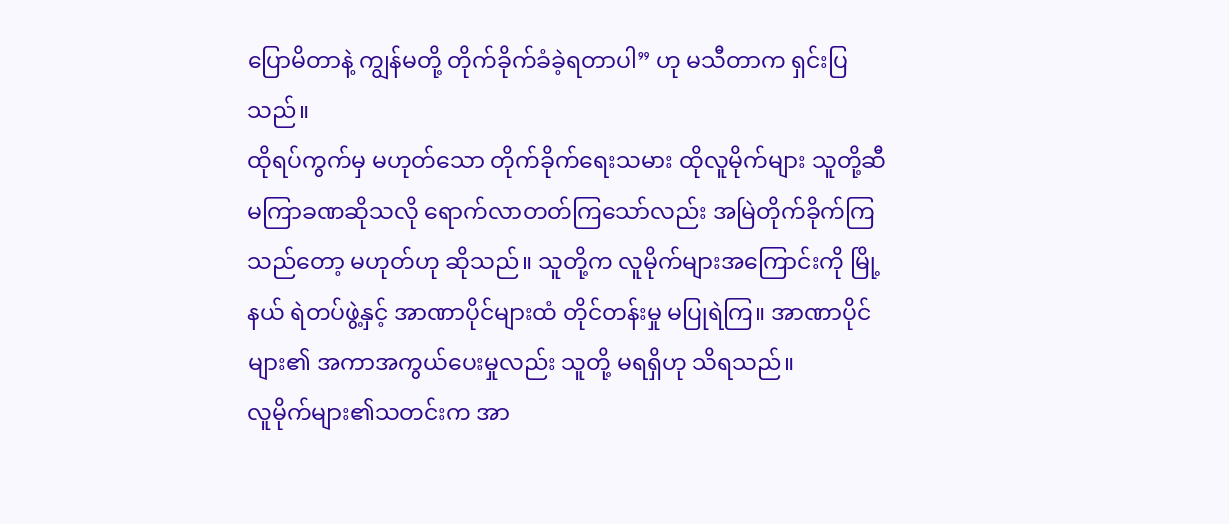ပြောမိတာနဲ့ ကျွန်မတို့ တိုက်ခိုက်ခံခဲ့ရတာပါ” ဟု မသီတာက ရှင်းပြသည်။
ထိုရပ်ကွက်မှ မဟုတ်သော တိုက်ခိုက်ရေးသမား ထိုလူမိုက်များ သူတို့ဆီ မကြာခဏဆိုသလို ရောက်လာတတ်ကြသော်လည်း အမြဲတိုက်ခိုက်ကြသည်တော့ မဟုတ်ဟု ဆိုသည်။ သူတို့က လူမိုက်များအကြောင်းကို မြို့နယ် ရဲတပ်ဖွဲ့နှင့် အာဏာပိုင်များထံ တိုင်တန်းမှု မပြုရဲကြ။ အာဏာပိုင်များ၏ အကာအကွယ်ပေးမှုလည်း သူတို့ မရရှိဟု သိရသည်။
လူမိုက်များ၏သတင်းက အာ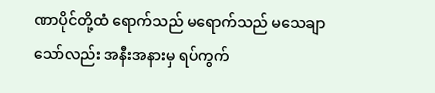ဏာပိုင်တို့ထံ ရောက်သည် မရောက်သည် မသေချာသော်လည်း အနီးအနားမှ ရပ်ကွက်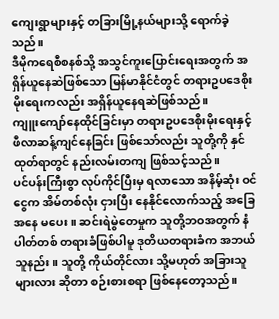ကျေးရွာများနှင့် တခြားမြို့နယ်များသို့ ရောက်ခဲ့သည်။
ဒီမိုကရေစီစနစ်သို့ အသွင်ကူးပြောင်းရေးအတွက် အရှိန်ယူနေဆဲဖြစ်သော မြန်မာနိုင်ငံတွင် တရားဥပဒေစိုးမိုးရေးကလည်း အရှိန်ယူနေရဆဲဖြစ်သည်။
ကျူးကျော်နေထိုင်ခြင်းမှာ တရားဥပဒေစိုးမိုးရေးနှင့် ဖီလာဆန့်ကျင်နေခြင်း ဖြစ်သော်လည်း သူတို့ကို နှင်ထုတ်ရာတွင် နည်းလမ်းတကျ ဖြစ်သင့်သည်။
ပင်ပန်းကြီးစွာ လုပ်ကိုင်ပြီးမှ ရလာသော အနိမ့်ဆုံး ဝင်ငွေက အိမ်တစ်လုံး ငှားပြီး နေနိုင်လောက်သည့် အခြေအနေ မပေး။ ဆင်းရဲမွဲတေမှုက သူတို့ဘဝအတွက် နံပါတ်တစ် တရားခံဖြစ်ပါမူ ဒုတိယတရားခံက အဘယ်သူနည်း။ သူတို့ ကိုယ်တိုင်လား သို့မဟုတ် အခြားသူများလား ဆိုတာ စဉ်းစားစရာ ဖြစ်နေတော့သည်။